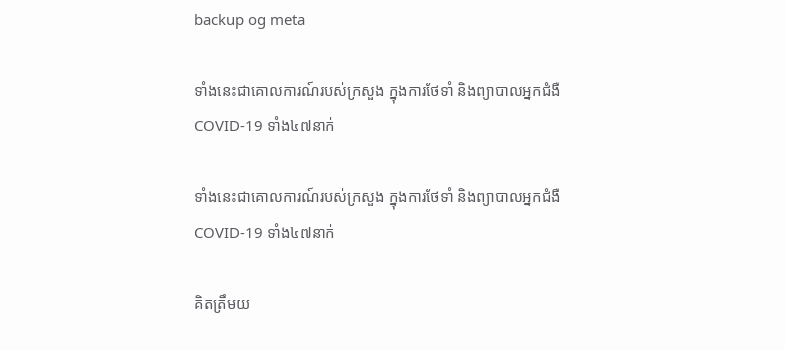backup og meta

ទាំងនេះជាគោលការណ៍របស់ក្រសួង ក្នុងការថែទាំ និងព្យាបាលអ្នកជំងឺ COVID-19 ទាំង៤៧នាក់

ទាំងនេះជាគោលការណ៍របស់ក្រសួង ក្នុងការថែទាំ និងព្យាបាលអ្នកជំងឺ COVID-19 ទាំង៤៧នាក់

គិតត្រឹមយ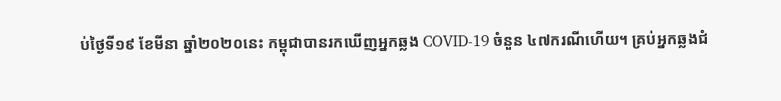ប់ថ្ងៃទី១៩ ខែមីនា ឆ្នាំ២០២០នេះ កម្ពុជាបានរកឃើញអ្នកឆ្លង COVID-19 ចំនួន ៤៧ករណីហើយ។ គ្រប់អ្នកឆ្លងជំ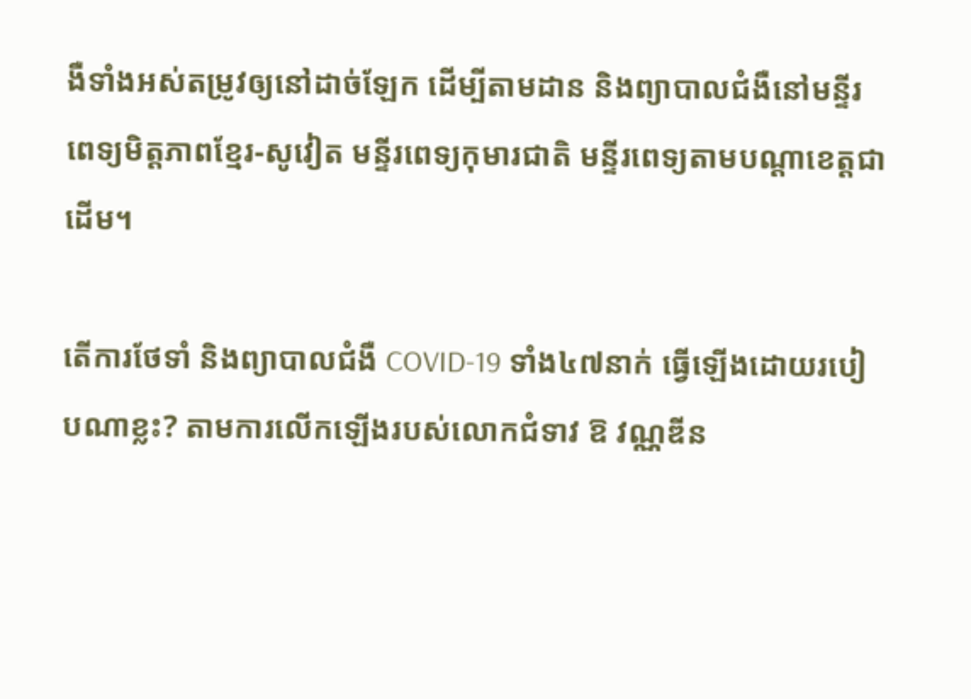ងឺទាំងអស់តម្រូវឲ្យនៅដាច់ឡែក ដើម្បីតាមដាន និងព្យាបាលជំងឺនៅមន្ទីរពេទ្យមិត្តភាពខ្មែរ-សូវៀត មន្ទីរពេទ្យកុមារជាតិ មន្ទីរពេទ្យតាមបណ្តាខេត្តជាដើម។

តើការថែទាំ និងព្យាបាលជំងឺ COVID-19 ទាំង៤៧នាក់ ធ្វើឡើងដោយរបៀបណាខ្លះ? តាមការលើកឡើងរបស់លោកជំទាវ ឱ វណ្ណឌីន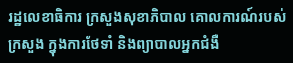រដ្ឋលេខាធិការ ក្រសួងសុខាភិបាល គោលការណ៍របស់ក្រសួង ក្នុងការថែទាំ និងព្យាបាលអ្នកជំងឺ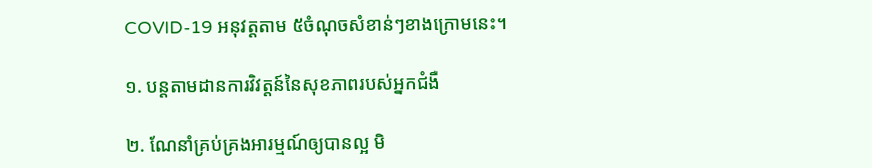COVID-19 អនុវត្តតាម ៥ចំណុចសំខាន់ៗខាងក្រោមនេះ។

១. បន្តតាមដានការវិវត្តន៍នៃសុខភាពរបស់អ្នកជំងឺ

២. ណែនាំគ្រប់គ្រងអារម្មណ៍ឲ្យបានល្អ មិ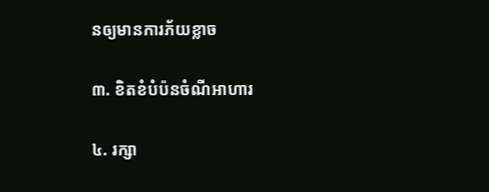នឲ្យមានការភ័យខ្លាច

៣. ខិតខំបំប៉នចំណីអាហារ

៤. រក្សា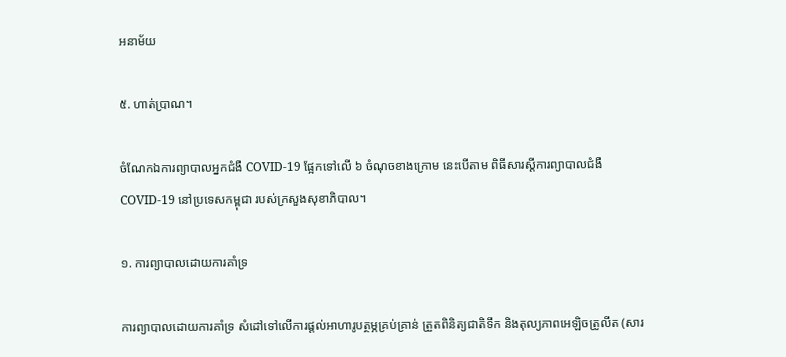អនាម័យ

៥. ហាត់ប្រាណ។

ចំណែកឯការព្យាបាលអ្នកជំងឺ COVID-19 ផ្អែកទៅលើ ៦ ចំណុចខាងក្រោម នេះបើតាម ពិធីសារស្តីការព្យាបាលជំងឺ COVID-19 នៅប្រទេសកម្ពុជា របស់ក្រសួងសុខាភិបាល។

១. ការព្យាបាលដោយការគាំទ្រ

ការព្យាបាលដោយការគាំទ្រ សំដៅទៅលើការផ្តល់អាហារូបត្ថម្ភគ្រប់គ្រាន់ ត្រួតពិនិត្យជាតិទឹក និងតុល្យភាពអេឡិចត្រូលីត (សារ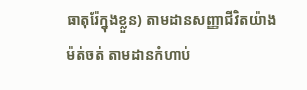ធាតុរ៉ែក្នុងខ្លួន) តាមដានសញ្ញាជីវិតយ៉ាងម៉ត់ចត់ តាមដានកំហាប់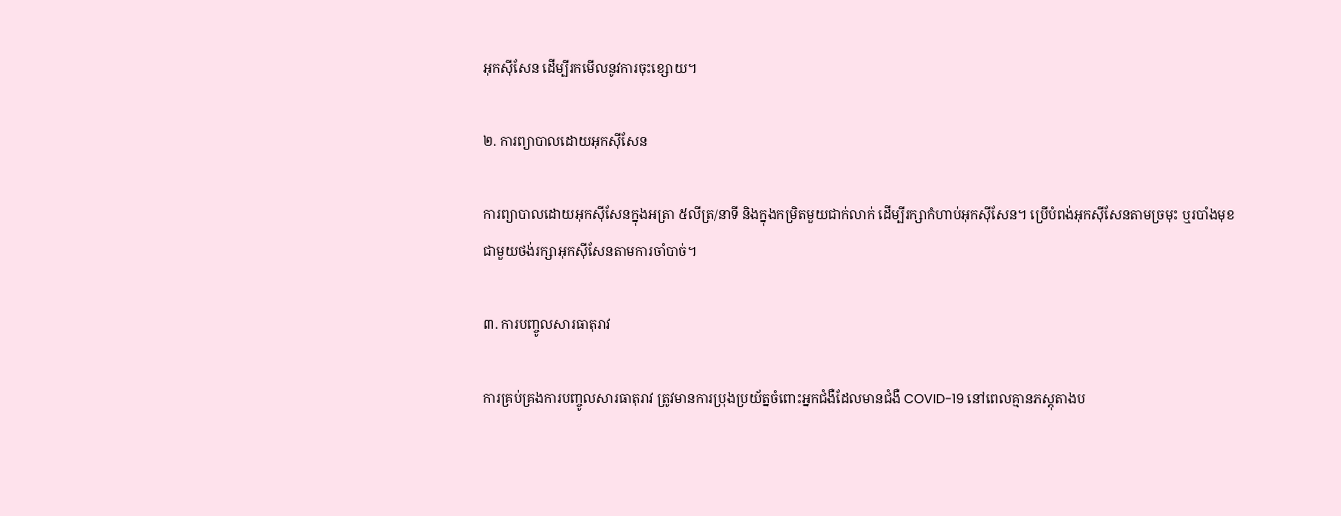អុកស៊ីសែន ដើម្បីរកមើលនូវការចុះខ្សោយ។

២. ការព្យាបាលដោយអុកស៊ីសែន

ការព្យាបាលដោយអុកស៊ីសែនក្នុងអត្រា ៥លីត្រ/នាទី និងក្នុងកម្រិតមួយជាក់លាក់ ដើម្បីរក្សាកំហាប់អុកស៊ីសែន។ ប្រើបំពង់អុកស៊ីសែនតាមច្រមុះ ឬរបាំងមុខជាមួយថង់រក្សាអុកស៊ីសែនតាមការចាំបាច់។

៣. ការបញ្ចូលសារធាតុរាវ

ការគ្រប់គ្រងការបញ្ចូលសារធាតុរាវ ត្រូវមានការប្រុងប្រយ័ត្នចំពោះអ្នកជំងឺដែលមានជំងឺ COVID-19 នៅពេលគ្មានភស្តុតាងប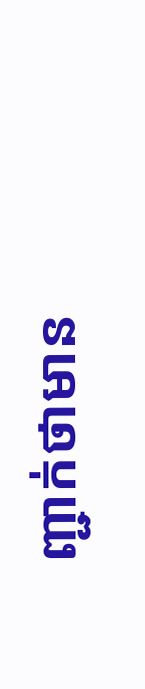ញ្ជាក់ថាមាន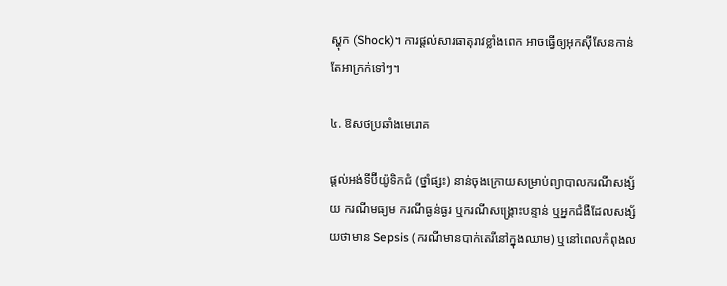ស្ហុក (Shock)។ ការផ្តល់សារធាតុរាវខ្លាំងពេក អាចធ្វើឲ្យអុកស៊ីសែនកាន់តែអាក្រក់ទៅៗ។

៤. ឱសថប្រឆាំងមេរោគ

ផ្តល់អង់ទីប៊ីយ៉ូទិកជំ (ថ្នាំផ្សះ) នាន់ចុងក្រោយសម្រាប់ព្យាបាលករណីសង្ស័យ ករណីមធ្យម ករណីធ្ងន់ធ្ងរ ឬករណីសង្គ្រោះបន្ទាន់ ឬអ្នកជំងឺដែលសង្ស័យថាមាន Sepsis (ករណីមានបាក់តេរីនៅក្នុងឈាម) ឬនៅពេលកំពុងល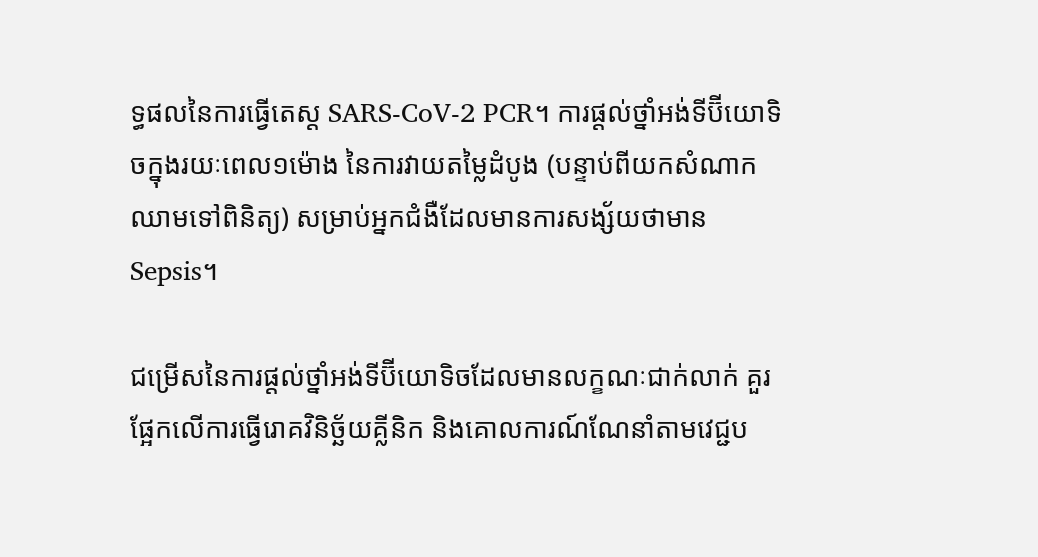ទ្ធផលនៃការធ្វើតេស្ត SARS-CoV-2 PCR។ ការផ្តល់ថ្នាំអង់ទីប៊ីយោទិចក្នុងរយៈពេល១ម៉ោង នៃការវាយតម្លៃដំបូង (បន្ទាប់ពីយកសំណាកឈាមទៅពិនិត្យ) សម្រាប់អ្នកជំងឺដែលមានការសង្ស័យថាមាន Sepsis។

ជម្រើសនៃការផ្តល់ថ្នាំអង់ទីប៊ីយោទិចដែលមានលក្ខណៈជាក់លាក់ គួរផ្អែកលើការធ្វើរោគវិនិច្ឆ័យគ្លីនិក និងគោលការណ៍ណែនាំតាមវេជ្ជប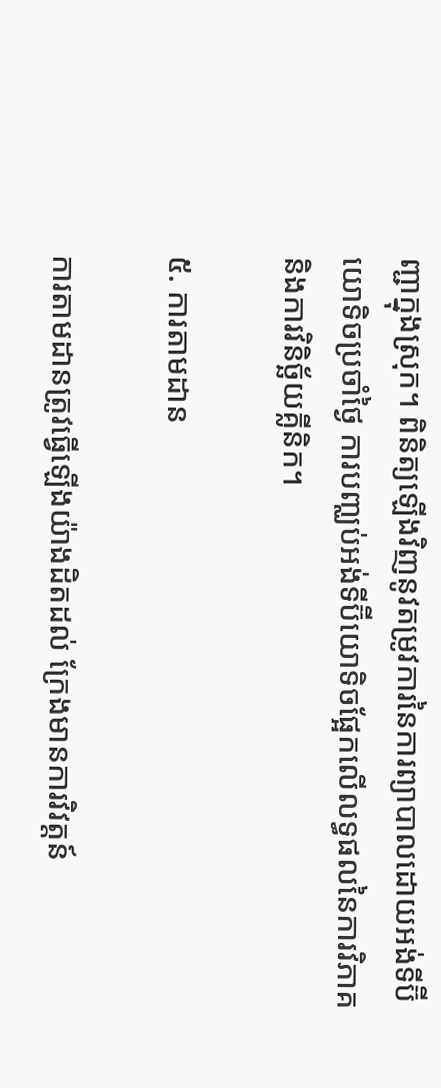ញ្ជាក្នុងស្រុក។ ពិនិត្យឡើងវិញនូវតម្រូវការនៃការព្យាបាលដោយអង់ទីប៊ីយោទិចប្រចាំថ្ងៃ ការបញ្ឈប់អង់ទីប៊ីយោទិចផ្អែកលើលទ្ធផលនៃការវិភាគ និងការវិនិច្ឆ័យគ្លីនិក។

៥. ការតាមដាន

ការតាមដានត្រូវធ្វើឡើងយ៉ាងដិតដល់ ក្រែងមានការវិវត្តន៍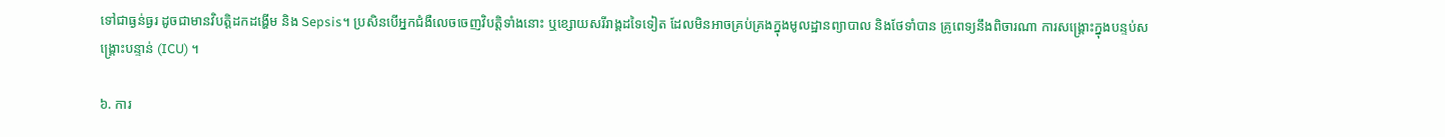ទៅជាធ្ងន់ធ្ងរ ដូចជាមានវិបត្តិដកដង្ហើម និង Sepsis។ ប្រសិនបើអ្នកជំងឺលេចចេញវិបត្តិទាំងនោះ ឬខ្សោយសរីរាង្គដទៃទៀត ដែលមិនអាចគ្រប់គ្រងក្នុងមូលដ្ឋានព្យាបាល និងថែទាំបាន គ្រូពេទ្យនឹងពិចារណា ការសង្គ្រោះក្នុងបន្ទប់សង្រ្គោះបន្ទាន់ (ICU) ។

៦. ការ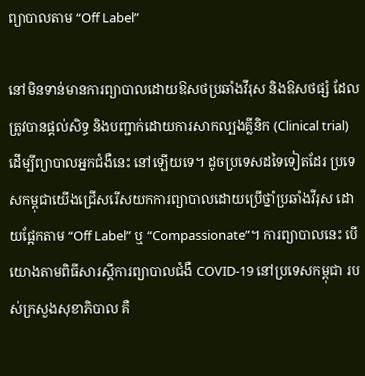ព្យាបាលតាម “Off Label”

នៅមិនទាន់មានការព្យាបាលដោយឱសថប្រឆាំងវីរុស និងឱសថផ្សំ ដែលត្រូវបានផ្ដល់សិទ្ធ និងបញ្ជាក់ដោយការសាកល្បងគ្លីនិក (Clinical trial) ដើម្បីព្យាបាលអ្នកជំងឺនេះ នៅឡើយទេ។ ដូចប្រទេសដទៃទៀតដែរ ប្រទេសកម្ពុជាយើងជ្រើសរើសយកការព្យាបាលដោយប្រើថ្នាំប្រឆាំងវីរុស ដោយផ្អែកតាម “Off Label” ឬ “Compassionate”។ ការព្យាបាលនេះ បើយោងតាមពិធីសារស្តីការព្យាបាលជំងឺ COVID-19 នៅប្រទេសកម្ពុជា របស់ក្រសួងសុខាភិបាល គឺ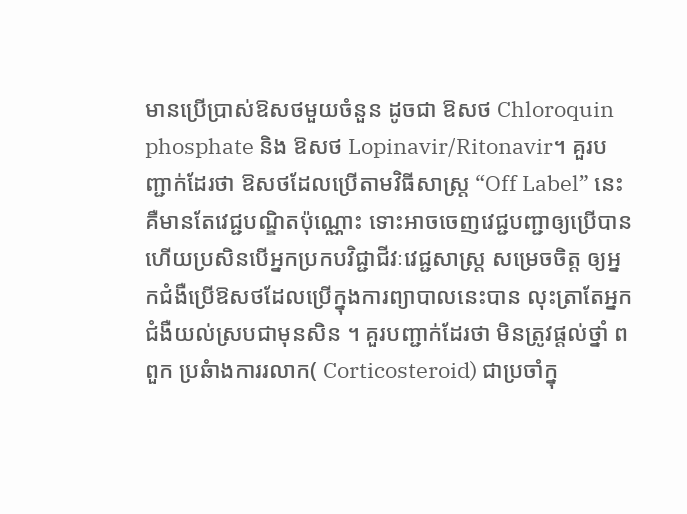មានប្រើប្រាស់ឱសថមួយចំនួន ដូចជា ឱសថ Chloroquin phosphate និង ឱសថ Lopinavir/Ritonavir។ គួរបញ្ជាក់ដែរថា ឱសថដែលប្រើតាមវិធីសាស្ត្រ “Off Label” នេះ គឺមានតែវេជ្ជបណ្ឌិតប៉ុណ្ណោះ ទោះអាចចេញវេជ្ជបញ្ជាឲ្យប្រើបាន ហើយប្រសិនបើអ្នកប្រកបវិជ្ជាជីវៈវេជ្ជសាស្ត្រ សម្រេចចិត្ត ឲ្យអ្នកជំងឺប្រើឱសថដែលប្រើក្នុងការព្យាបាលនេះបាន លុះត្រាតែអ្នកជំងឺយល់ស្របជាមុនសិន ។ គួរបញ្ជាក់ដែរថា មិនត្រូវផ្ដល់ថ្នាំ ពពួក ប្រឆំាងការរលាក( Corticosteroid) ជាប្រចាំក្នុ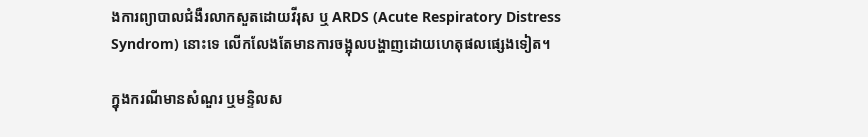ងការព្យាបាលជំងឺរលាកសួតដោយវីរុស ឬ ARDS (Acute Respiratory Distress Syndrom) នោះទេ លើកលែងតែមានការចង្អុលបង្ហាញដោយហេតុផលផ្សេងទៀត។

ក្នុងករណីមានសំណួរ ឬមន្ទិលស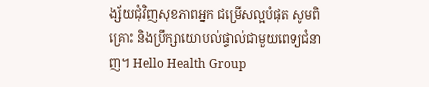ង្ស័យជុំវិញសុខភាពអ្នក ជម្រើសល្អបំផុត សូមពិគ្រោះ និងប្រឹក្សាយោបល់ផ្ទាល់ជាមួយពេទ្យជំនាញ។ Hello Health Group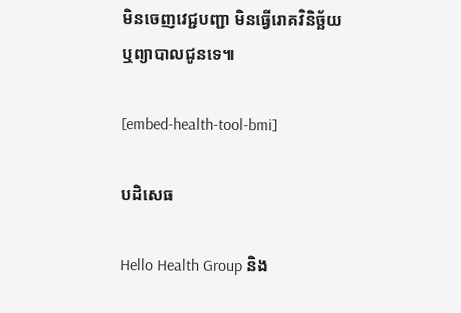មិនចេញវេជ្ជបញ្ជា មិនធ្វើរោគវិនិច្ឆ័យ ឬព្យាបាលជូនទេ៕

[embed-health-tool-bmi]

បដិសេធ

Hello Health Group និង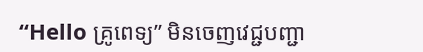“Hello គ្រូពេទ្យ” មិនចេញវេជ្ជបញ្ជា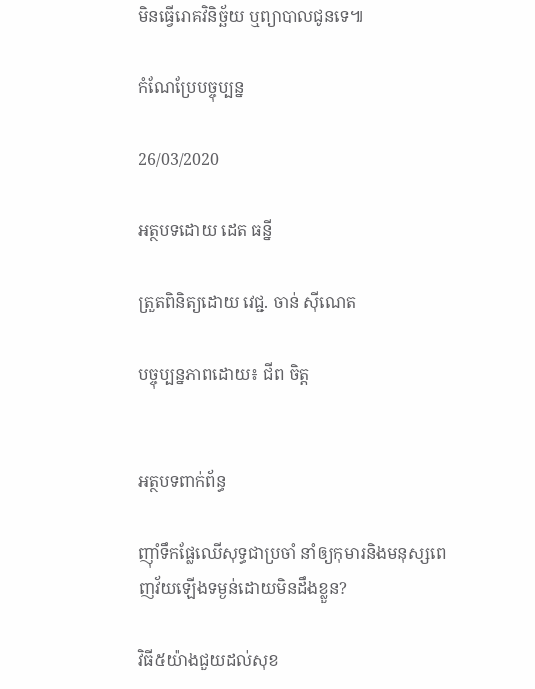មិនធ្វើរោគវិនិច្ឆ័យ ឬព្យាបាលជូនទេ៕

កំណែប្រែបច្ចុប្បន្ន

26/03/2020

អត្ថបទដោយ ដេត ធន្នី

ត្រួតពិនិត្យដោយ វេជ្ជ. ចាន់ ស៊ីណេត

បច្ចុប្បន្នភាពដោយ៖ ជីព ចិត្ត


អត្ថបទពាក់ព័ន្ធ

ញ៉ាំទឹកផ្លែឈើសុទ្ធជាប្រចាំ នាំឲ្យកុមារនិងមនុស្សពេញវ័យឡើងទម្ងន់ដោយមិនដឹងខ្លួន?

វិធី៥យ៉ាងជួយដល់សុខ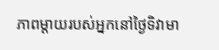ភាពម្តាយរបស់អ្នកនៅថ្ងៃទិវាមា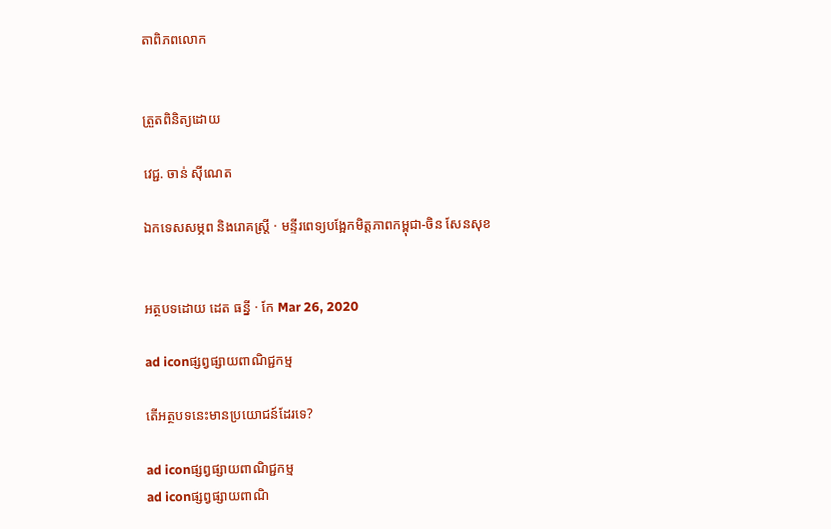តាពិភពលោក


ត្រួតពិនិត្យដោយ

វេជ្ជ. ចាន់ ស៊ីណេត

ឯកទេសសម្ភព និងរោគស្ត្រី · មន្ទីរពេទ្យបង្អែកមិត្តភាពកម្ពុជា-ចិន សែនសុខ


អត្ថបទដោយ ដេត ធន្នី · កែ Mar 26, 2020

ad iconផ្សព្វផ្សាយពាណិជ្ជកម្ម

តើអត្ថបទនេះមានប្រយោជន៍ដែរទេ?

ad iconផ្សព្វផ្សាយពាណិជ្ជកម្ម
ad iconផ្សព្វផ្សាយពាណិ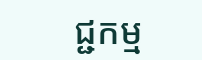ជ្ជកម្ម